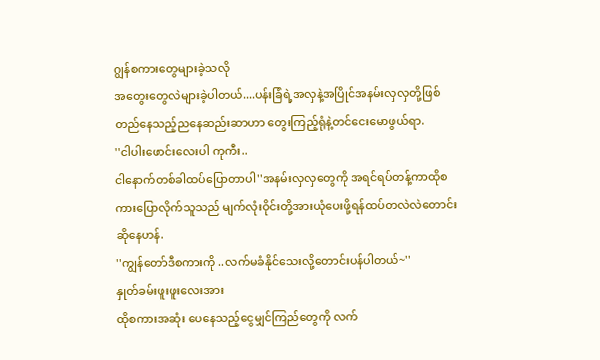ဂျွန်စကားတွေများခဲ့သလို
အတွေးတွေလဲများခဲ့ပါတယ်....ပန်းခြံရဲ့အလှနဲ့အပြိုင်အနမ်းလှလှတို့ဖြစ်တည်နေသည့်ညနေဆည်းဆာဟာ တွေးကြည့်ရုံနဲ့တင်ငေးမောဖွယ်ရာ.
''ငါပါးဖောင်းလေးပါ ကုကီး..
ငါနောက်တစ်ခါထပ်ပြောတာပါ''အနမ်းလှလှတွေကို အရင်ရပ်တန့်ကာထိုစကားပြောလိုက်သူသည် မျက်လုံးဝိုင်းတို့အားယုံပေးဖို့ရန်ထပ်တလဲလဲတောင်းဆိုနေဟန်.
''ကျွန်တော်ဒီစကားကို ..လက်မခံနိုင်သေးလို့တောင်းပန်ပါတယ်~''
နှုတ်ခမ်းဖူးဖူးလေးအား
ထိုစကားအဆုံး ပေနေသည့်ငွေမျှင်ကြည်တွေကို လက်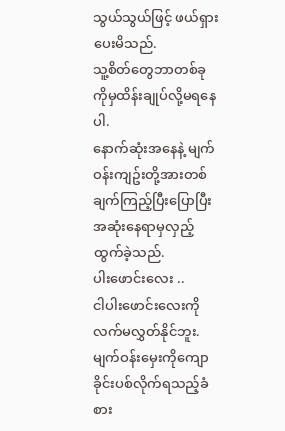သွယ်သွယ်ဖြင့် ဖယ်ရှားပေးမိသည်.
သူ့စိတ်တွေဘာတစ်ခုကိုမှထိန်းချုပ်လို့မရနေပါ.
နောက်ဆုံးအနေနဲ့ မျက်ဝန်းကျဥ်းတို့အားတစ်ချက်ကြည့်ပြီးပြောပြီးအဆုံးနေရာမှလှည့်ထွက်ခဲ့သည်.
ပါးဖောင်းလေး ..
ငါပါးဖောင်းလေးကိုလက်မလွှတ်နိုင်ဘူး.မျက်ဝန်းမှေးကိုကျောခိုင်းပစ်လိုက်ရသည့်ခံစား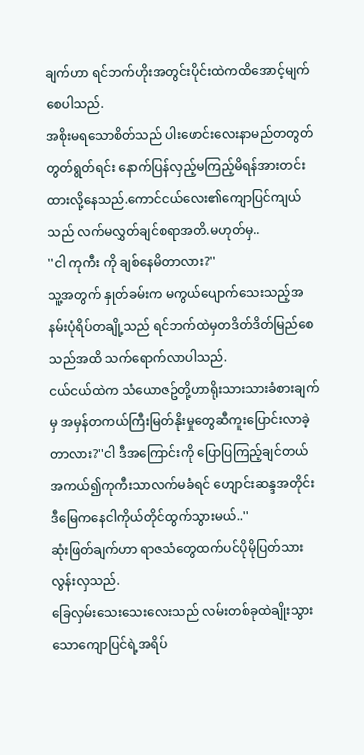ချက်ဟာ ရင်ဘက်ဟိုးအတွင်းပိုင်းထဲကထိအောင့်မျက်စေပါသည်.
အစိုးမရသောစိတ်သည် ပါးဖောင်းလေးနာမည်တတွတ်တွတ်ရွတ်ရင်း နောက်ပြန်လှည့်မကြည့်မိရန်အားတင်းထားလို့နေသည်.ကောင်ငယ်လေး၏ကျောပြင်ကျယ်သည် လက်မလွှတ်ချင်စရာအတိ.မဟုတ်မှ..
''ငါ ကုကီး ကို ချစ်နေမိတာလား?''
သူ့အတွက် နှုတ်ခမ်းက မကွယ်ပျောက်သေးသည့်အနမ်းပုံရိပ်တချို့သည် ရင်ဘက်ထဲမှတဒိတ်ဒိတ်မြည်စေသည်အထိ သက်ရောက်လာပါသည်.
ငယ်ငယ်ထဲက သံယောဇဥ်တို့ဟာရိုးသားသားခံစားချက်မှ အမှန်တကယ်ကြီးမြတ်နိုးမှုတွေဆီကူးပြောင်းလာခဲ့တာလား?''ငါ ဒီအကြောင်းကို ပြောပြကြည့်ချင်တယ် အကယ်၍ကုကီးသာလက်မခံရင် ဟျောင်းဆန္ဒအတိုင်း ဒီမြေကနေငါကိုယ်တိုင်ထွက်သွားမယ်..''
ဆုံးဖြတ်ချက်ဟာ ရာဇသံတွေထက်ပင်ပိုမိုပြတ်သားလွန်းလှသည်.
ခြေလှမ်းသေးသေးလေးသည် လမ်းတစ်ခုထဲချိုးသွားသောကျောပြင်ရဲ့အရိပ်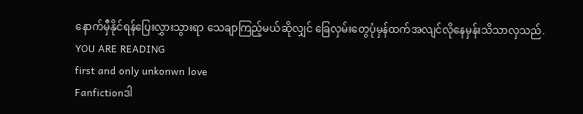နောက်မှီနိုင်ရန်ပြေးလွှားသွားရာ သေချာကြည့်မယ်ဆိုလျှင် ခြေလှမ်းတွေပုံမှန်ထက်အလျင်လိုနေမှန်းသိသာလှသည်.
YOU ARE READING
first and only unkonwn love
Fanfictionဒါ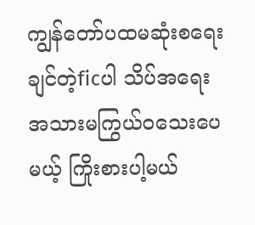ကျွန်တော်ပထမဆုံးစရေးချင်တဲ့ficပါ သိပ်အရေးအသားမကြွယ်ဝသေးပေမယ့် ကြိုးစားပါ့မယ်